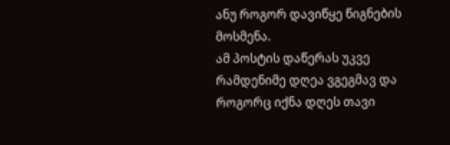ანუ როგორ დავიწყე წიგნების მოსმენა.
ამ პოსტის დაწერას უკვე რამდენიმე დღეა ვგეგმავ და როგორც იქნა დღეს თავი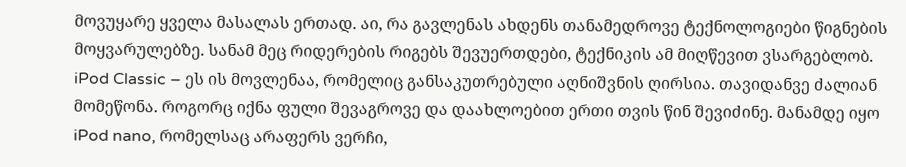მოვუყარე ყველა მასალას ერთად. აი, რა გავლენას ახდენს თანამედროვე ტექნოლოგიები წიგნების მოყვარულებზე. სანამ მეც რიდერების რიგებს შევუერთდები, ტექნიკის ამ მიღწევით ვსარგებლობ.
iPod Classic – ეს ის მოვლენაა, რომელიც განსაკუთრებული აღნიშვნის ღირსია. თავიდანვე ძალიან მომეწონა. როგორც იქნა ფული შევაგროვე და დაახლოებით ერთი თვის წინ შევიძინე. მანამდე იყო iPod nano, რომელსაც არაფერს ვერჩი,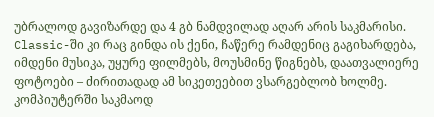უბრალოდ გავიზარდე და 4 გბ ნამდვილად აღარ არის საკმარისი. Classic-ში კი რაც გინდა ის ქენი, ჩაწერე რამდენიც გაგიხარდება, იმდენი მუსიკა, უყურე ფილმებს, მოუსმინე წიგნებს, დაათვალიერე ფოტოები – ძირითადად ამ სიკეთეებით ვსარგებლობ ხოლმე.
კომპიუტერში საკმაოდ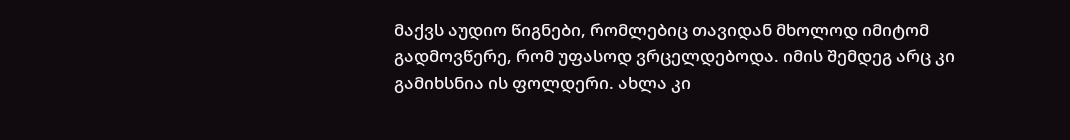მაქვს აუდიო წიგნები, რომლებიც თავიდან მხოლოდ იმიტომ გადმოვწერე, რომ უფასოდ ვრცელდებოდა. იმის შემდეგ არც კი გამიხსნია ის ფოლდერი. ახლა კი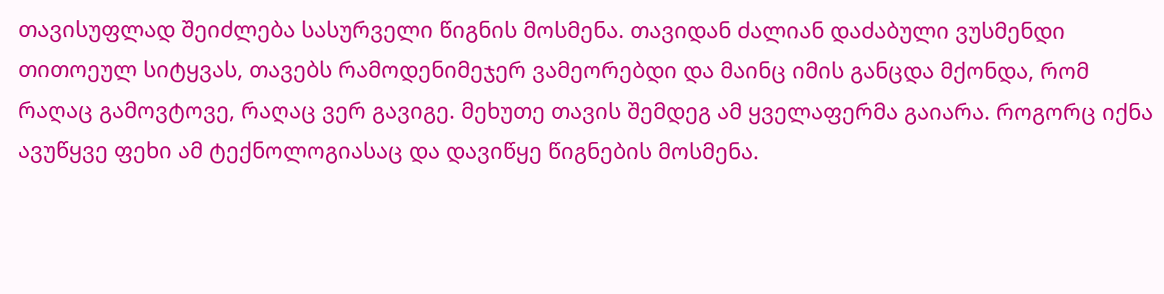თავისუფლად შეიძლება სასურველი წიგნის მოსმენა. თავიდან ძალიან დაძაბული ვუსმენდი თითოეულ სიტყვას, თავებს რამოდენიმეჯერ ვამეორებდი და მაინც იმის განცდა მქონდა, რომ რაღაც გამოვტოვე, რაღაც ვერ გავიგე. მეხუთე თავის შემდეგ ამ ყველაფერმა გაიარა. როგორც იქნა ავუწყვე ფეხი ამ ტექნოლოგიასაც და დავიწყე წიგნების მოსმენა.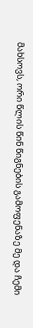მახსოვს, ორი წლის წინ წიგნების გამოფენაზე მე და ჩემი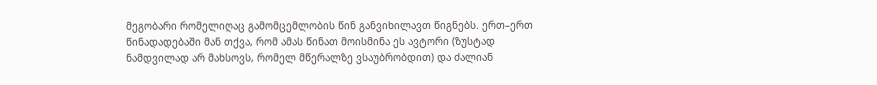მეგობარი რომელიღაც გამომცემლობის წინ განვიხილავთ წიგნებს. ერთ–ერთ წინადადებაში მან თქვა, რომ ამას წინათ მოისმინა ეს ავტორი (ზუსტად ნამდვილად არ მახსოვს, რომელ მწერალზე ვსაუბრობდით) და ძალიან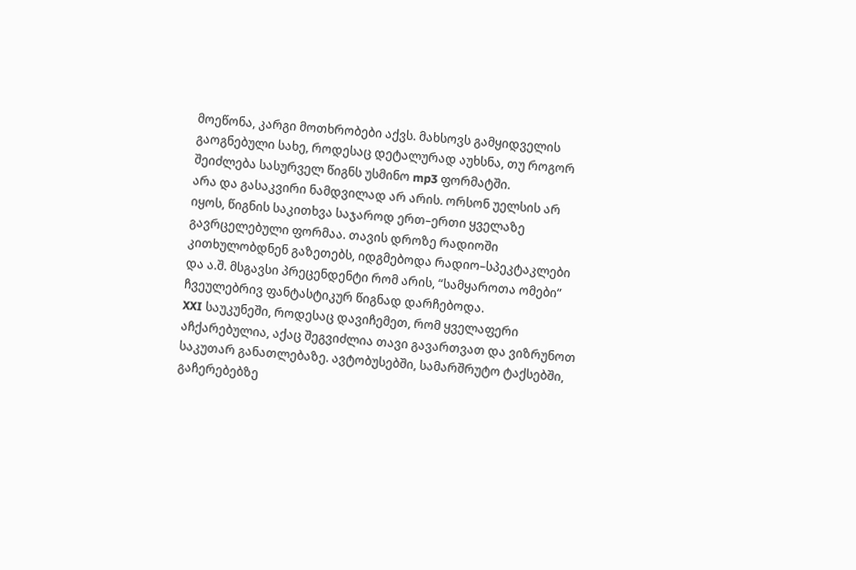მოეწონა, კარგი მოთხრობები აქვს. მახსოვს გამყიდველის გაოგნებული სახე, როდესაც დეტალურად აუხსნა, თუ როგორ შეიძლება სასურველ წიგნს უსმინო mp3 ფორმატში.
არა და გასაკვირი ნამდვილად არ არის. ორსონ უელსის არ იყოს, წიგნის საკითხვა საჯაროდ ერთ–ერთი ყველაზე გავრცელებული ფორმაა. თავის დროზე რადიოში კითხულობდნენ გაზეთებს, იდგმებოდა რადიო–სპეკტაკლები და ა.შ. მსგავსი პრეცენდენტი რომ არის, “სამყაროთა ომები” ჩვეულებრივ ფანტასტიკურ წიგნად დარჩებოდა.
XXI საუკუნეში, როდესაც დავიჩემეთ, რომ ყველაფერი აჩქარებულია, აქაც შეგვიძლია თავი გავართვათ და ვიზრუნოთ საკუთარ განათლებაზე. ავტობუსებში, სამარშრუტო ტაქსებში, გაჩერებებზე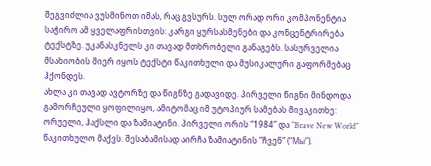შეგვიძლია ვუსმინოთ იმას, რაც გვსურს. სულ ორად ორი კომპონენტია საჭირო ამ ყველაფრისთვის: კარგი ყურსასმენები და კონცენტრირება ტექსტზე. უკანასკნელს კი თავად მთხრობელი განაგებს. სასურველია მსახიობის მიერ იყოს ტექსტი წაკითხული და მუსიკალური გაფორმებაც ჰქონდეს.
ახლა კი თავად ავტორზე და წიგნზე გადავიდე. პირველი წიგნი მინდოდა გამორჩეული ყოფილიყო, ამიტომაც იმ უტოპიურ სამებას მივაკითხე: ორუელი, ჰაქსლი და ზამიატინი. პირველი ორის “1984” და “Brave New World” წაკითხულო მაქვს. შესაბამისად აირჩა ზამიატინის “ჩვენ” (“Мы”).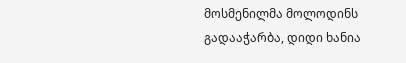მოსმენილმა მოლოდინს გადააჭარბა, დიდი ხანია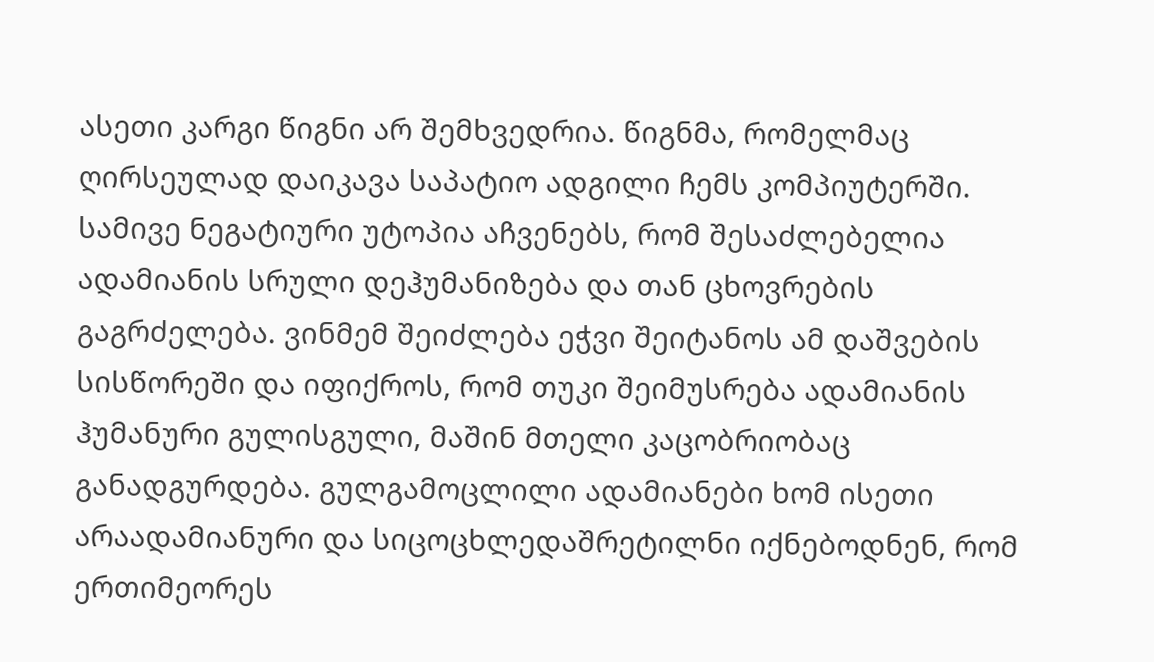ასეთი კარგი წიგნი არ შემხვედრია. წიგნმა, რომელმაც ღირსეულად დაიკავა საპატიო ადგილი ჩემს კომპიუტერში.
სამივე ნეგატიური უტოპია აჩვენებს, რომ შესაძლებელია ადამიანის სრული დეჰუმანიზება და თან ცხოვრების გაგრძელება. ვინმემ შეიძლება ეჭვი შეიტანოს ამ დაშვების სისწორეში და იფიქროს, რომ თუკი შეიმუსრება ადამიანის ჰუმანური გულისგული, მაშინ მთელი კაცობრიობაც განადგურდება. გულგამოცლილი ადამიანები ხომ ისეთი არაადამიანური და სიცოცხლედაშრეტილნი იქნებოდნენ, რომ ერთიმეორეს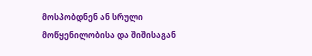მოსპობდნენ ან სრული მოწყენილობისა და შიშისაგან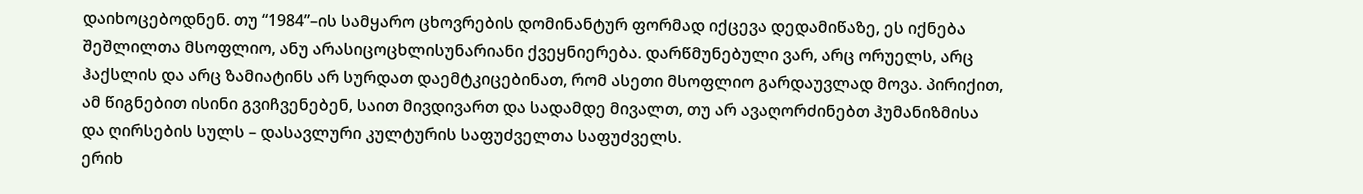დაიხოცებოდნენ. თუ “1984”–ის სამყარო ცხოვრების დომინანტურ ფორმად იქცევა დედამიწაზე, ეს იქნება შეშლილთა მსოფლიო, ანუ არასიცოცხლისუნარიანი ქვეყნიერება. დარწმუნებული ვარ, არც ორუელს, არც ჰაქსლის და არც ზამიატინს არ სურდათ დაემტკიცებინათ, რომ ასეთი მსოფლიო გარდაუვლად მოვა. პირიქით, ამ წიგნებით ისინი გვიჩვენებენ, საით მივდივართ და სადამდე მივალთ, თუ არ ავაღორძინებთ ჰუმანიზმისა და ღირსების სულს – დასავლური კულტურის საფუძველთა საფუძველს.
ერიხ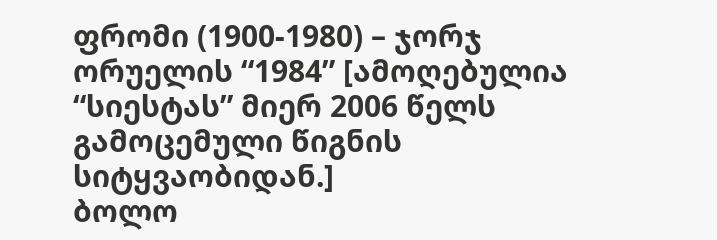ფრომი (1900-1980) – ჯორჯ ორუელის “1984” [ამოღებულია “სიესტას” მიერ 2006 წელს გამოცემული წიგნის სიტყვაობიდან.]
ბოლო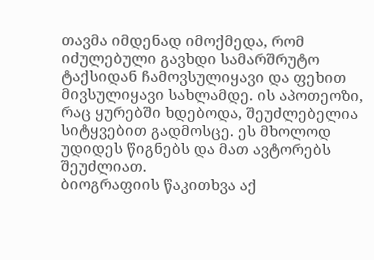თავმა იმდენად იმოქმედა, რომ იძულებული გავხდი სამარშრუტო ტაქსიდან ჩამოვსულიყავი და ფეხით მივსულიყავი სახლამდე. ის აპოთეოზი, რაც ყურებში ხდებოდა, შეუძლებელია სიტყვებით გადმოსცე. ეს მხოლოდ უდიდეს წიგნებს და მათ ავტორებს შეუძლიათ.
ბიოგრაფიის წაკითხვა აქ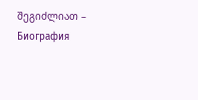შეგიძლიათ – Биография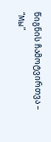წიგნის ჩამოტვირთვა – “Мы”